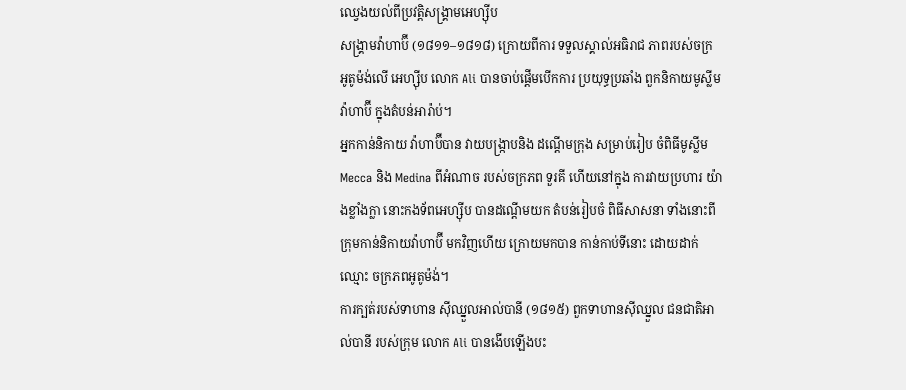ឈ្វេងយល់ពីប្រវត្តិសង្គ្រាមអេហ្ស៊ីប
សង្រ្គាមវ៉ាហាប៊ី (១៨១១–១៨១៨) ក្រោយពីការ ទទួលស្គាល់អធិរាជ ភាពរបស់ចក្រ អូតូម៉ង់លើ អេហ្ស៊ីប លោក Ali បានចាប់ផ្តើមបើកការ ប្រយុទ្ធប្រឆាំង ពួកនិកាយមូស្លីម វ៉ាហាប៊ី ក្នុងតំបន់អារ៉ាប់។
អ្នកកាន់និកាយ វ៉ាហាប៊ីបាន វាយបង្រ្កាបនិង ដណ្តើមក្រុង សម្រាប់រៀប ចំពិធីមូស្លីម Mecca និង Medina ពីអំណាច របស់ចក្រភព ទួរគី ហើយនៅក្នុង ការវាយប្រហារ យ៉ាងខ្លាំងក្លា នោះកងទ័ពអេហ្ស៊ីប បានដណ្តើមយក តំបន់រៀបចំ ពិធីសាសនា ទាំងនោះពីក្រុមកាន់និកាយវ៉ាហាប៊ី មកវិញហើយ ក្រោយមកបាន កាន់កាប់ទីនោះ ដោយដាក់ឈ្មោះ ចក្រភពអូតូម៉ង់។
ការក្បត់របស់ទាហាន ស៊ីឈ្នួលអាល់បានី (១៨១៥) ពួកទាហានស៊ីឈ្នួល ជនជាតិអាល់បានី របស់ក្រុម លោក Ali បានងើបឡើងបះ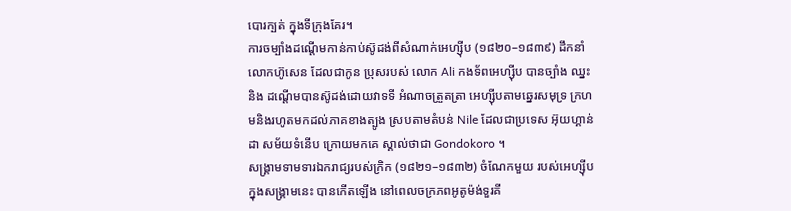បោរក្បត់ ក្នុងទីក្រុងគែរ។
ការចម្បាំងដណ្តើមកាន់កាប់ស៊ូដង់ពីសំណាក់អេហ្ស៊ីប (១៨២០–១៨៣៩) ដឹកនាំលោកហ៊ូសេន ដែលជាកូន ប្រុសរបស់ លោក Ali កងទ័ពអេហ្ស៊ីប បានច្បាំង ឈ្នះនិង ដណ្តើមបានស៊ូដង់ដោយវាទទី អំណាចត្រួតត្រា អេហ្ស៊ីបតាមឆ្នេរសមុទ្រ ក្រហមនិងរហូតមកដល់ភាគខាងត្បូង ស្របតាមតំបន់ Nile ដែលជាប្រទេស អ៊ុយហ្គាន់ដា សម័យទំនើប ក្រោយមកគេ ស្គាល់ថាជា Gondokoro ។
សង្គ្រាមទាមទារឯករាជ្យរបស់ក្រិក (១៨២១–១៨៣២) ចំណែកមួយ របស់អេហ្ស៊ីប ក្នុងសង្គ្រាមនេះ បានកើតឡើង នៅពេលចក្រភពអូតូម៉ង់ទួរគី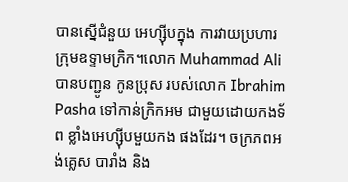បានស្នើជំនួយ អេហ្ស៊ីបក្នុង ការវាយប្រហារ ក្រុមឧទ្ទាមក្រិក។លោក Muhammad Ali បានបញ្ជូន កូនប្រុស របស់លោក Ibrahim Pasha ទៅកាន់ក្រិកអម ជាមួយដោយកងទ័ព ខ្លាំងអេហ្ស៊ីបមួយកង ផងដែរ។ ចក្រភពអង់គ្លេស បារាំង និង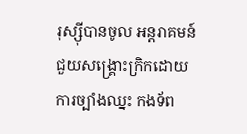រុស្ស៊ីបានចូល អន្តរាគមន៍ ជួយសង្គ្រោះក្រិកដោយ ការច្បាំងឈ្នះ កងទ័ព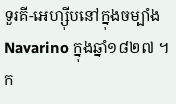ទួរគី-អេហ្ស៊ីបនៅក្នុងចម្បាំង Navarino ក្នុងឆ្នាំ១៨២៧ ។
ក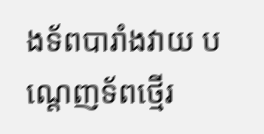ងទ័ពបារាំងវាយ បណ្តេញទ័ពថ្មើរ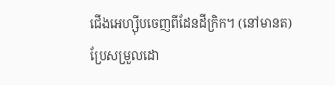ជើងអេហ្ស៊ីបចេញពីដែនដីក្រិក។ (នៅមានត)
ប្រែសម្រួលដោ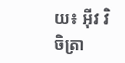យ៖ អុីវ វិចិត្រា